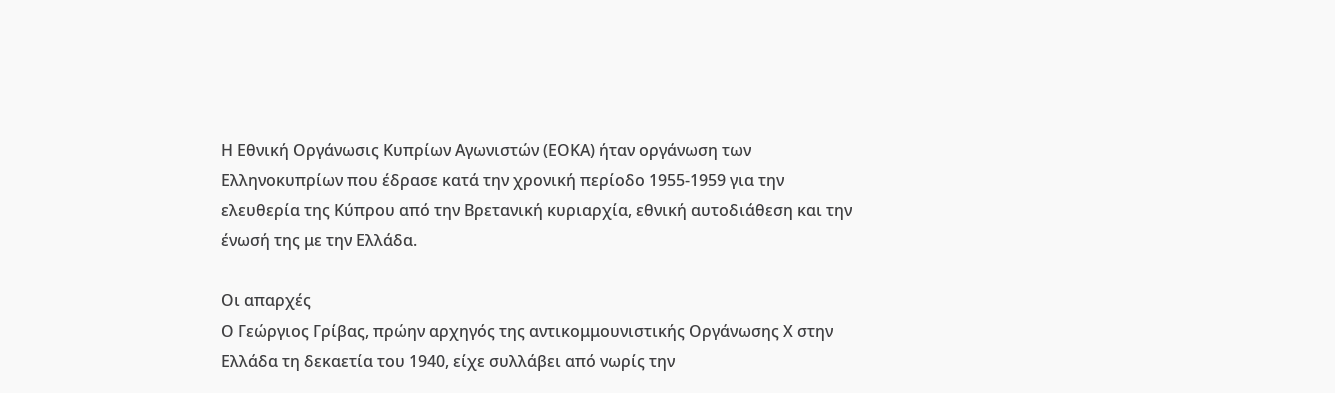Η Εθνική Οργάνωσις Κυπρίων Αγωνιστών (ΕΟΚΑ) ήταν οργάνωση των Ελληνοκυπρίων που έδρασε κατά την χρονική περίοδο 1955-1959 για την ελευθερία της Κύπρου από την Βρετανική κυριαρχία, εθνική αυτοδιάθεση και την ένωσή της με την Ελλάδα.

Οι απαρχές
Ο Γεώργιος Γρίβας, πρώην αρχηγός της αντικομμουνιστικής Οργάνωσης Χ στην Ελλάδα τη δεκαετία του 1940, είχε συλλάβει από νωρίς την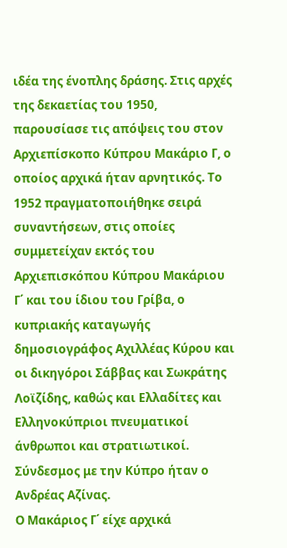ιδέα της ένοπλης δράσης. Στις αρχές της δεκαετίας του 1950, παρουσίασε τις απόψεις του στον Αρχιεπίσκοπο Κύπρου Μακάριο Γ, ο οποίος αρχικά ήταν αρνητικός. Το 1952 πραγματοποιήθηκε σειρά συναντήσεων, στις οποίες συμμετείχαν εκτός του Αρχιεπισκόπου Κύπρου Μακάριου Γ΄ και του ίδιου του Γρίβα, ο κυπριακής καταγωγής δημοσιογράφος Αχιλλέας Κύρου και οι δικηγόροι Σάββας και Σωκράτης Λοϊζίδης, καθώς και Ελλαδίτες και Ελληνοκύπριοι πνευματικοί άνθρωποι και στρατιωτικοί. Σύνδεσμος με την Κύπρο ήταν ο Ανδρέας Αζίνας.
Ο Μακάριος Γ΄ είχε αρχικά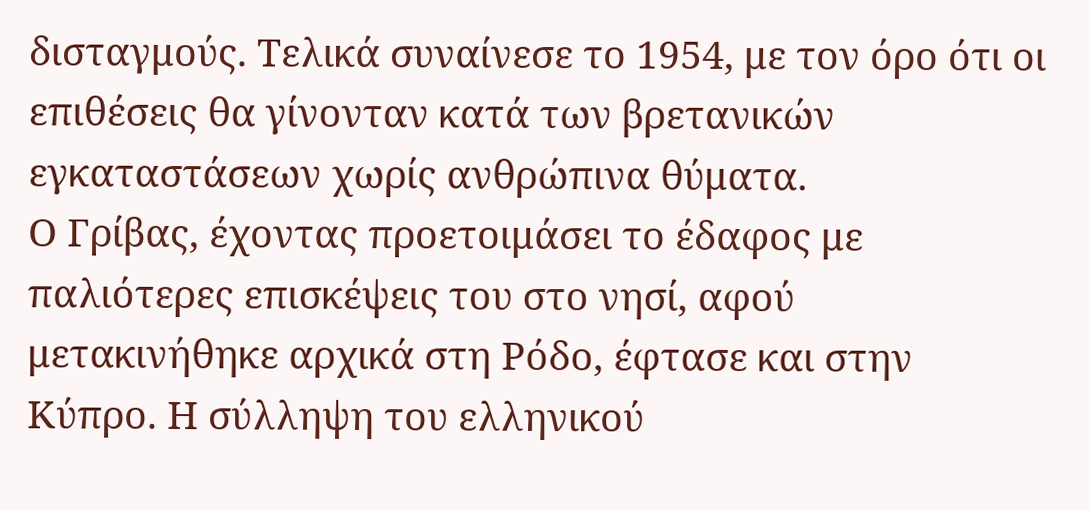δισταγμούς. Τελικά συναίνεσε το 1954, με τον όρο ότι οι επιθέσεις θα γίνονταν κατά των βρετανικών εγκαταστάσεων χωρίς ανθρώπινα θύματα.
Ο Γρίβας, έχοντας προετοιμάσει το έδαφος με παλιότερες επισκέψεις του στο νησί, αφού μετακινήθηκε αρχικά στη Ρόδο, έφτασε και στην Κύπρο. Η σύλληψη του ελληνικού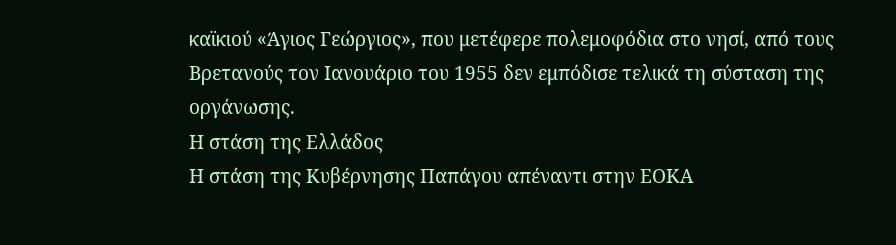καϊκιού «Άγιος Γεώργιος», που μετέφερε πολεμοφόδια στο νησί, από τους Βρετανούς τον Ιανουάριο του 1955 δεν εμπόδισε τελικά τη σύσταση της οργάνωσης.
Η στάση της Ελλάδος
Η στάση της Κυβέρνησης Παπάγου απέναντι στην ΕΟΚΑ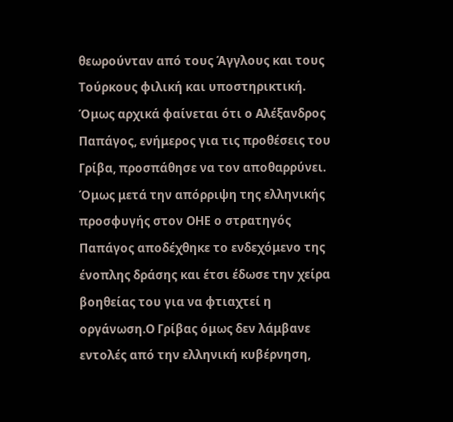θεωρούνταν από τους Άγγλους και τους Τούρκους φιλική και υποστηρικτική. Όμως αρχικά φαίνεται ότι ο Αλέξανδρος Παπάγος, ενήμερος για τις προθέσεις του Γρίβα, προσπάθησε να τον αποθαρρύνει.
Όμως μετά την απόρριψη της ελληνικής προσφυγής στον ΟΗΕ ο στρατηγός Παπάγος αποδέχθηκε το ενδεχόμενο της ένοπλης δράσης και έτσι έδωσε την χείρα βοηθείας του για να φτιαχτεί η οργάνωση.Ο Γρίβας όμως δεν λάμβανε εντολές από την ελληνική κυβέρνηση,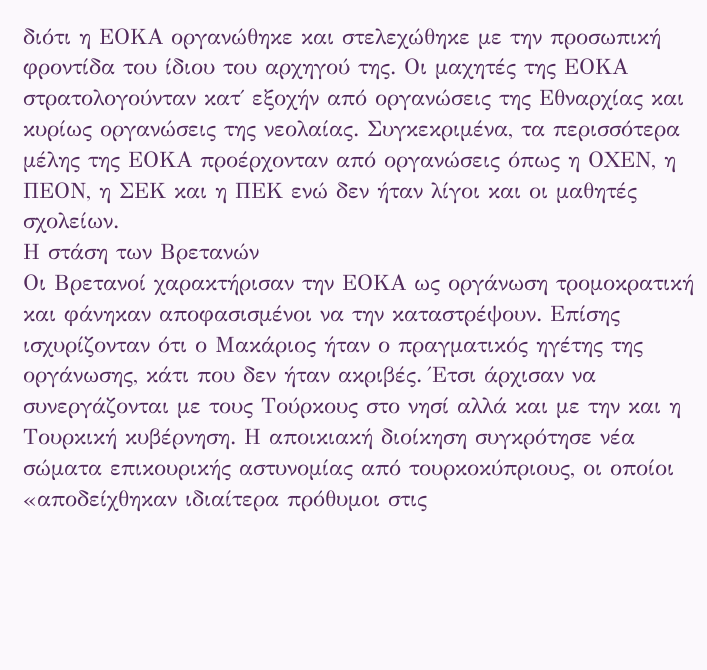διότι η ΕΟΚΑ οργανώθηκε και στελεχώθηκε με την προσωπική φροντίδα του ίδιου του αρχηγού της. Οι μαχητές της ΕΟΚΑ στρατολογούνταν κατ΄ εξοχήν από οργανώσεις της Εθναρχίας και κυρίως οργανώσεις της νεολαίας. Συγκεκριμένα, τα περισσότερα μέλης της ΕΟΚΑ προέρχονταν από οργανώσεις όπως η ΟΧΕΝ, η ΠΕΟΝ, η ΣΕΚ και η ΠΕΚ ενώ δεν ήταν λίγοι και οι μαθητές σχολείων.
Η στάση των Βρετανών
Οι Βρετανοί χαρακτήρισαν την ΕΟΚΑ ως οργάνωση τρομοκρατική και φάνηκαν αποφασισμένοι να την καταστρέψουν. Επίσης ισχυρίζονταν ότι ο Μακάριος ήταν ο πραγματικός ηγέτης της οργάνωσης, κάτι που δεν ήταν ακριβές. Έτσι άρχισαν να συνεργάζονται με τους Τούρκους στο νησί αλλά και με την και η Τουρκική κυβέρνηση. Η αποικιακή διοίκηση συγκρότησε νέα σώματα επικουρικής αστυνομίας από τουρκοκύπριους, οι οποίοι «αποδείχθηκαν ιδιαίτερα πρόθυμοι στις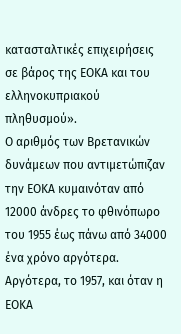κατασταλτικές επιχειρήσεις σε βάρος της ΕΟΚΑ και του ελληνοκυπριακού πληθυσμού».
Ο αριθμός των Βρετανικών δυνάμεων που αντιμετώπιζαν την ΕΟΚΑ κυμαινόταν από 12000 άνδρες το φθινόπωρο του 1955 έως πάνω από 34000 ένα χρόνο αργότερα. Αργότερα, το 1957, και όταν η ΕΟΚΑ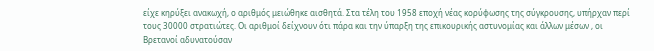είχε κηρύξει ανακωχή, ο αριθμός μειώθηκε αισθητά. Στα τέλη του 1958 εποχή νέας κορύφωσης της σύγκρουσης, υπήρχαν περί τους 30000 στρατιώτες. Οι αριθμοί δείχνουν ότι πάρα και την ύπαρξη της επικουρικής αστυνομίας και άλλων μέσων , οι Βρετανοί αδυνατούσαν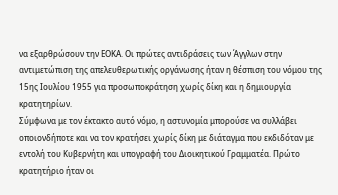να εξαρθρώσουν την ΕΟΚΑ. Οι πρώτες αντιδράσεις των Άγγλων στην αντιμετώπιση της απελευθερωτικής οργάνωσης ήταν η θέσπιση του νόμου της 15ης Ιουλίου 1955 για προσωποκράτηση χωρίς δίκη και η δημιουργία κρατητηρίων.
Σύμφωνα με τον έκτακτο αυτό νόμο, η αστυνομία μπορούσε να συλλάβει οποιονδήποτε και να τον κρατήσει χωρίς δίκη με διάταγμα που εκδιδόταν με εντολή του Κυβερνήτη και υπογραφή του Διοικητικού Γραμματέα. Πρώτο κρατητήριο ήταν οι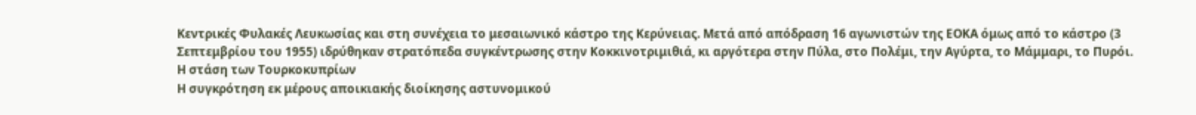Κεντρικές Φυλακές Λευκωσίας και στη συνέχεια το μεσαιωνικό κάστρο της Κερύνειας. Μετά από απόδραση 16 αγωνιστών της ΕΟΚΑ όμως από το κάστρο (3 Σεπτεμβρίου του 1955) ιδρύθηκαν στρατόπεδα συγκέντρωσης στην Κοκκινοτριμιθιά, κι αργότερα στην Πύλα, στο Πολέμι, την Αγύρτα, το Μάμμαρι, το Πυρόι.
Η στάση των Τουρκοκυπρίων
Η συγκρότηση εκ μέρους αποικιακής διοίκησης αστυνομικού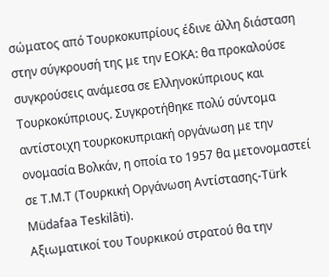σώματος από Τουρκοκυπρίους έδινε άλλη διάσταση στην σύγκρουσή της με την ΕΟΚΑ: θα προκαλούσε συγκρούσεις ανάμεσα σε Ελληνοκύπριους και Τουρκοκύπριους. Συγκροτήθηκε πολύ σύντομα αντίστοιχη τουρκοκυπριακή οργάνωση με την ονομασία Βολκάν, η οποία το 1957 θα μετονομαστεί σε Τ.Μ.Τ (Τουρκική Οργάνωση Αντίστασης-Türk Müdafaa Teskilâti).
Αξιωματικοί του Τουρκικού στρατού θα την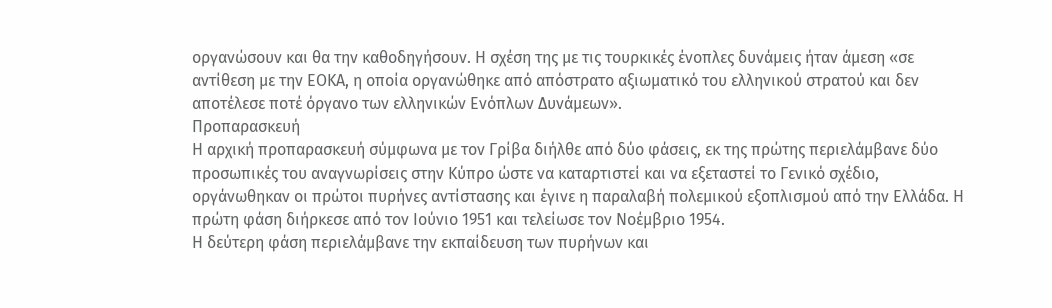οργανώσουν και θα την καθοδηγήσουν. Η σχέση της με τις τουρκικές ένοπλες δυνάμεις ήταν άμεση «σε αντίθεση με την ΕΟΚΑ, η οποία οργανώθηκε από απόστρατο αξιωματικό του ελληνικού στρατού και δεν αποτέλεσε ποτέ όργανο των ελληνικών Ενόπλων Δυνάμεων».
Προπαρασκευή
Η αρχική προπαρασκευή σύμφωνα με τον Γρίβα διήλθε από δύο φάσεις, εκ της πρώτης περιελάμβανε δύο προσωπικές του αναγνωρίσεις στην Κύπρο ώστε να καταρτιστεί και να εξεταστεί το Γενικό σχέδιο, οργάνωθηκαν οι πρώτοι πυρήνες αντίστασης και έγινε η παραλαβή πολεμικού εξοπλισμού από την Ελλάδα. Η πρώτη φάση διήρκεσε από τον Ιούνιο 1951 και τελείωσε τον Νοέμβριο 1954.
Η δεύτερη φάση περιελάμβανε την εκπαίδευση των πυρήνων και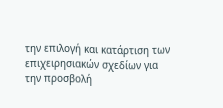την επιλογή και κατάρτιση των επιχειρησιακών σχεδίων για την προσβολή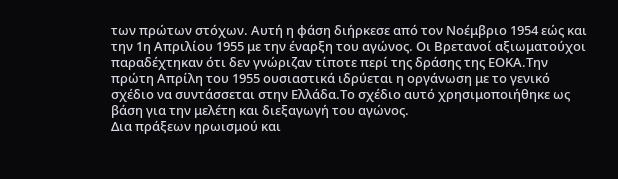των πρώτων στόχων. Αυτή η φάση διήρκεσε από τον Νοέμβριο 1954 εώς και την 1η Απριλίου 1955 με την έναρξη του αγώνος. Οι Βρετανοί αξιωματούχοι παραδέχτηκαν ότι δεν γνώριζαν τίποτε περί της δράσης της ΕΟΚΑ.Την πρώτη Απρίλη του 1955 ουσιαστικά ιδρύεται η οργάνωση με το γενικό σχέδιο να συντάσσεται στην Ελλάδα.Το σχέδιο αυτό χρησιμοποιήθηκε ως βάση για την μελέτη και διεξαγωγή του αγώνος.
Δια πράξεων ηρωισμού και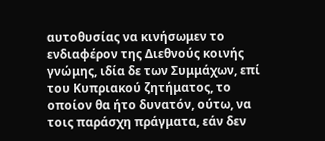αυτοθυσίας να κινήσωμεν το ενδιαφέρον της Διεθνούς κοινής γνώμης, ιδία δε των Συμμάχων, επί του Κυπριακού ζητήματος, το οποίον θα ήτο δυνατόν, ούτω, να τοις παράσχη πράγματα, εάν δεν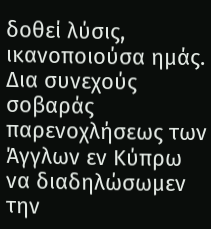δοθεί λύσις, ικανοποιούσα ημάς. Δια συνεχούς σοβαράς παρενοχλήσεως των Άγγλων εν Κύπρω να διαδηλώσωμεν την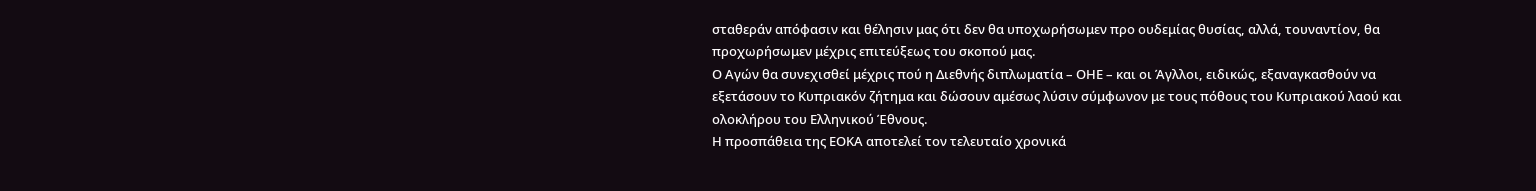σταθεράν απόφασιν και θέλησιν μας ότι δεν θα υποχωρήσωμεν προ ουδεμίας θυσίας, αλλά, τουναντίον, θα προχωρήσωμεν μέχρις επιτεύξεως του σκοπού μας.
Ο Αγών θα συνεχισθεί μέχρις πού η Διεθνής διπλωματία – ΟΗΕ – και οι Άγλλοι, ειδικώς, εξαναγκασθούν να εξετάσουν το Κυπριακόν ζήτημα και δώσουν αμέσως λύσιν σύμφωνον με τους πόθους του Κυπριακού λαού και ολοκλήρου του Ελληνικού Έθνους.
Η προσπάθεια της ΕΟΚΑ αποτελεί τον τελευταίο χρονικά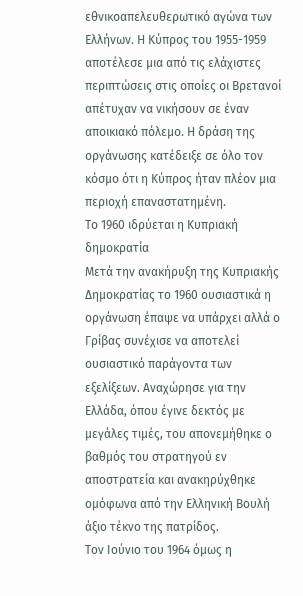εθνικοαπελευθερωτικό αγώνα των Ελλήνων. Η Κύπρος του 1955-1959 αποτέλεσε μια από τις ελάχιστες περιπτώσεις στις οποίες οι Βρετανοί απέτυχαν να νικήσουν σε έναν αποικιακό πόλεμο. Η δράση της οργάνωσης κατέδειξε σε όλο τον κόσμο ότι η Κύπρος ήταν πλέον μια περιοχή επαναστατημένη.
Το 1960 ιδρύεται η Κυπριακή δημοκρατία
Μετά την ανακήρυξη της Κυπριακής Δημοκρατίας το 1960 ουσιαστικά η οργάνωση έπαψε να υπάρχει αλλά ο Γρίβας συνέχισε να αποτελεί ουσιαστικό παράγοντα των εξελίξεων. Αναχώρησε για την Ελλάδα, όπου έγινε δεκτός με μεγάλες τιμές, του απονεμήθηκε ο βαθμός του στρατηγού εν αποστρατεία και ανακηρύχθηκε ομόφωνα από την Ελληνική Βουλή άξιο τέκνο της πατρίδος.
Τον Ιούνιο του 1964 όμως η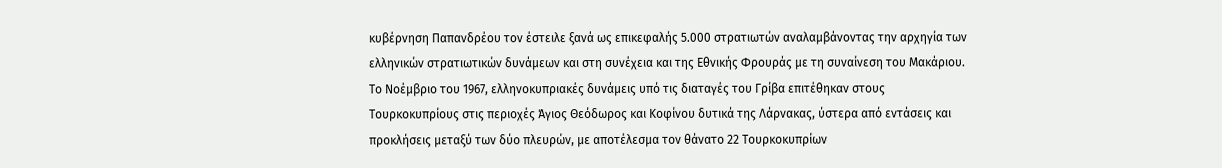κυβέρνηση Παπανδρέου τον έστειλε ξανά ως επικεφαλής 5.000 στρατιωτών αναλαμβάνοντας την αρχηγία των ελληνικών στρατιωτικών δυνάμεων και στη συνέχεια και της Εθνικής Φρουράς με τη συναίνεση του Μακάριου. Το Νοέμβριο του 1967, ελληνοκυπριακές δυνάμεις υπό τις διαταγές του Γρίβα επιτέθηκαν στους Τουρκοκυπρίους στις περιοχές Άγιος Θεόδωρος και Κοφίνου δυτικά της Λάρνακας, ύστερα από εντάσεις και προκλήσεις μεταξύ των δύο πλευρών, με αποτέλεσμα τον θάνατο 22 Τουρκοκυπρίων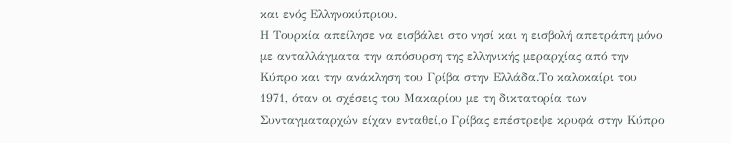και ενός Ελληνοκύπριου.
Η Τουρκία απείλησε να εισβάλει στο νησί και η εισβολή απετράπη μόνο με ανταλλάγματα την απόσυρση της ελληνικής μεραρχίας από την Κύπρο και την ανάκληση του Γρίβα στην Ελλάδα.Το καλοκαίρι του 1971, όταν οι σχέσεις του Μακαρίου με τη δικτατορία των Συνταγματαρχών είχαν ενταθεί,ο Γρίβας επέστρεψε κρυφά στην Κύπρο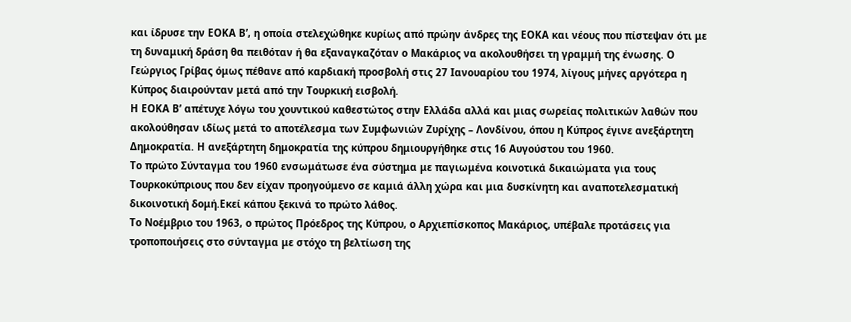και ίδρυσε την ΕΟΚΑ Β’, η οποία στελεχώθηκε κυρίως από πρώην άνδρες της ΕΟΚΑ και νέους που πίστεψαν ότι με τη δυναμική δράση θα πειθόταν ή θα εξαναγκαζόταν ο Μακάριος να ακολουθήσει τη γραμμή της ένωσης. Ο Γεώργιος Γρίβας όμως πέθανε από καρδιακή προσβολή στις 27 Ιανουαρίου του 1974, λίγους μήνες αργότερα η Κύπρος διαιρούνταν μετά από την Τουρκική εισβολή.
Η ΕΟΚΑ Β’ απέτυχε λόγω του χουντικού καθεστώτος στην Ελλάδα αλλά και μιας σωρείας πολιτικών λαθών που ακολούθησαν ιδίως μετά το αποτέλεσμα των Συμφωνιών Ζυρίχης – Λονδίνου, όπου η Κύπρος έγινε ανεξάρτητη Δημοκρατία. Η ανεξάρτητη δημοκρατία της κύπρου δημιουργήθηκε στις 16 Αυγούστου του 1960.
Το πρώτο Σύνταγμα του 1960 ενσωμάτωσε ένα σύστημα με παγιωμένα κοινοτικά δικαιώματα για τους Τουρκοκύπριους που δεν είχαν προηγούμενο σε καμιά άλλη χώρα και μια δυσκίνητη και αναποτελεσματική δικοινοτική δομή.Εκεί κάπου ξεκινά το πρώτο λάθος.
Το Νοέμβριο του 1963, ο πρώτος Πρόεδρος της Κύπρου, ο Αρχιεπίσκοπος Μακάριος, υπέβαλε προτάσεις για τροποποιήσεις στο σύνταγμα με στόχο τη βελτίωση της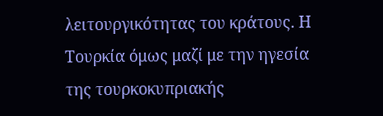λειτουργικότητας του κράτους. Η Τουρκία όμως μαζί με την ηγεσία της τουρκοκυπριακής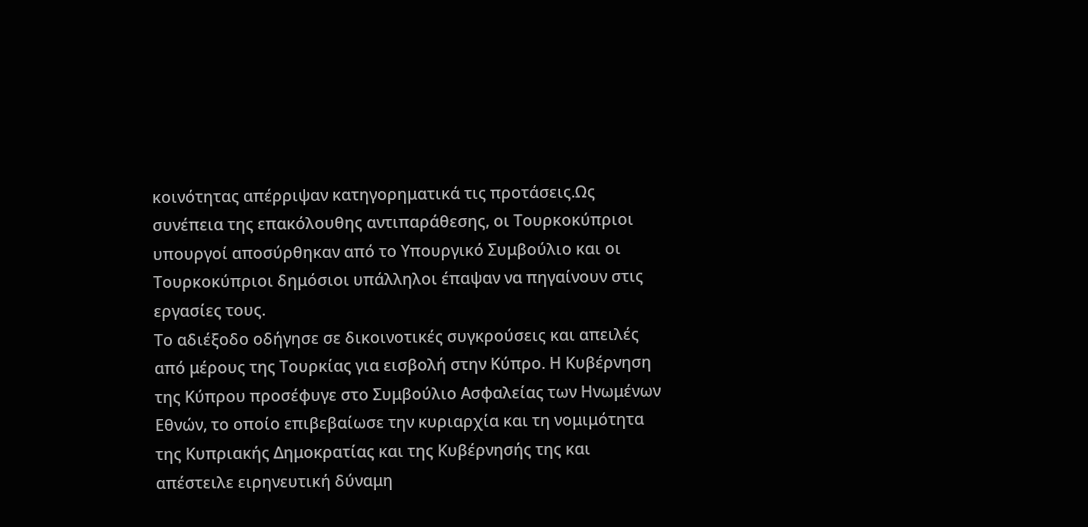κοινότητας απέρριψαν κατηγορηματικά τις προτάσεις.Ως συνέπεια της επακόλουθης αντιπαράθεσης, οι Τουρκοκύπριοι υπουργοί αποσύρθηκαν από το Υπουργικό Συμβούλιο και οι Τουρκοκύπριοι δημόσιοι υπάλληλοι έπαψαν να πηγαίνουν στις εργασίες τους.
Το αδιέξοδο οδήγησε σε δικοινοτικές συγκρούσεις και απειλές από μέρους της Τουρκίας για εισβολή στην Κύπρο. Η Κυβέρνηση της Κύπρου προσέφυγε στο Συμβούλιο Ασφαλείας των Ηνωμένων Εθνών, το οποίο επιβεβαίωσε την κυριαρχία και τη νομιμότητα της Κυπριακής Δημοκρατίας και της Κυβέρνησής της και απέστειλε ειρηνευτική δύναμη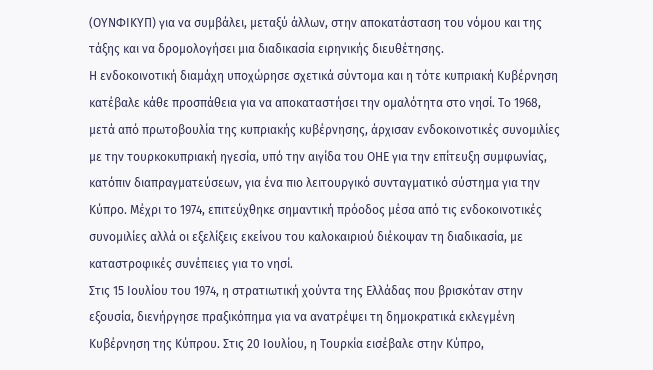(ΟΥΝΦΙΚΥΠ) για να συμβάλει, μεταξύ άλλων, στην αποκατάσταση του νόμου και της τάξης και να δρομολογήσει μια διαδικασία ειρηνικής διευθέτησης.
Η ενδοκοινοτική διαμάχη υποχώρησε σχετικά σύντομα και η τότε κυπριακή Κυβέρνηση κατέβαλε κάθε προσπάθεια για να αποκαταστήσει την ομαλότητα στο νησί. Το 1968, μετά από πρωτοβουλία της κυπριακής κυβέρνησης, άρχισαν ενδοκοινοτικές συνομιλίες με την τουρκοκυπριακή ηγεσία, υπό την αιγίδα του ΟΗΕ για την επίτευξη συμφωνίας, κατόπιν διαπραγματεύσεων, για ένα πιο λειτουργικό συνταγματικό σύστημα για την Κύπρο. Μέχρι το 1974, επιτεύχθηκε σημαντική πρόοδος μέσα από τις ενδοκοινοτικές συνομιλίες αλλά οι εξελίξεις εκείνου του καλοκαιριού διέκοψαν τη διαδικασία, με καταστροφικές συνέπειες για το νησί.
Στις 15 Ιουλίου του 1974, η στρατιωτική χούντα της Ελλάδας που βρισκόταν στην εξουσία, διενήργησε πραξικόπημα για να ανατρέψει τη δημοκρατικά εκλεγμένη Κυβέρνηση της Κύπρου. Στις 20 Ιουλίου, η Τουρκία εισέβαλε στην Κύπρο,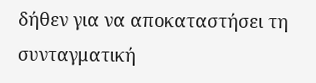δήθεν για να αποκαταστήσει τη συνταγματική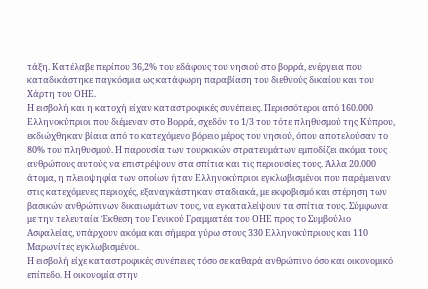τάξη. Κατέλαβε περίπου 36,2% του εδάφους του νησιού στο βορρά, ενέργεια που καταδικάστηκε παγκόσμια ως κατάφωρη παραβίαση του διεθνούς δικαίου και του Χάρτη του ΟΗΕ.
Η εισβολή και η κατοχή είχαν καταστροφικές συνέπειες. Περισσότεροι από 160.000 Ελληνοκύπριοι που διέμεναν στο Βορρά, σχεδόν το 1/3 του τότε πληθυσμού της Κύπρου, εκδιώχθηκαν βίαια από το κατεχόμενο βόρειο μέρος του νησιού, όπου αποτελούσαν το 80% του πληθυσμού. Η παρουσία των τουρκικών στρατευμάτων εμποδίζει ακόμα τους ανθρώπους αυτούς να επιστρέψουν στα σπίτια και τις περιουσίες τους. Άλλα 20.000 άτομα, η πλειοψηφία των οποίων ήταν Ελληνοκύπριοι εγκλωβισμένοι που παρέμειναν στις κατεχόμενες περιοχές, εξαναγκάστηκαν σταδιακά, με εκφοβισμό και στέρηση των βασικών ανθρώπινων δικαιωμάτων τους, να εγκαταλείψουν τα σπίτια τους. Σύμφωνα με την τελευταία Έκθεση του Γενικού Γραμματέα του ΟΗΕ προς το Συμβούλιο Ασφαλείας, υπάρχουν ακόμα και σήμερα γύρω στους 330 Ελληνοκύπριους και 110 Μαρωνίτες εγκλωβισμένοι.
Η εισβολή είχε καταστροφικές συνέπειες τόσο σε καθαρά ανθρώπινο όσο και οικονομικό επίπεδο. Η οικονομία στην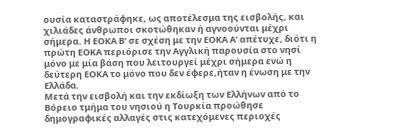ουσία καταστράφηκε, ως αποτέλεσμα της εισβολής, και χιλιάδες άνθρωποι σκοτώθηκαν ή αγνοούνται μέχρι σήμερα. Η ΕΟΚΑ Β’ σε σχέση με την ΕΟΚΑ Α’ απέτυχε, διότι η πρώτη ΕΟΚΑ περιόρισε την Αγγλική παρουσία στο νησί μόνο με μία βάση που λειτουργεί μέχρι σήμερα ενώ η δεύτερη ΕΟΚΑ το μόνο που δεν έφερε,ήταν η ένωση με την Ελλάδα.
Μετά την εισβολή και την εκδίωξη των Ελλήνων από το Βόρειο τμήμα του νησιού η Τουρκία προώθησε δημογραφικές αλλαγές στις κατεχόμενες περιοχές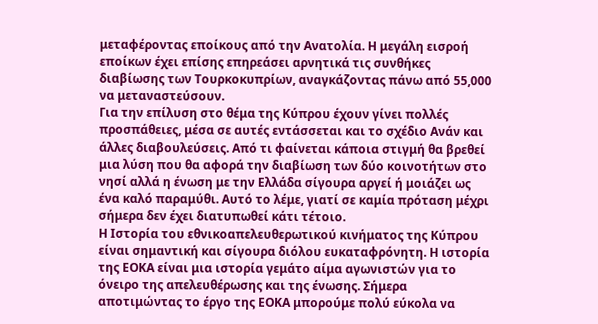μεταφέροντας εποίκους από την Ανατολία. Η μεγάλη εισροή εποίκων έχει επίσης επηρεάσει αρνητικά τις συνθήκες διαβίωσης των Τουρκοκυπρίων, αναγκάζοντας πάνω από 55,000 να μεταναστεύσουν.
Για την επίλυση στο θέμα της Κύπρου έχουν γίνει πολλές προσπάθειες, μέσα σε αυτές εντάσσεται και το σχέδιο Ανάν και άλλες διαβουλεύσεις. Από τι φαίνεται κάποια στιγμή θα βρεθεί μια λύση που θα αφορά την διαβίωση των δύο κοινοτήτων στο νησί αλλά η ένωση με την Ελλάδα σίγουρα αργεί ή μοιάζει ως ένα καλό παραμύθι. Αυτό το λέμε, γιατί σε καμία πρόταση μέχρι σήμερα δεν έχει διατυπωθεί κάτι τέτοιο.
Η Ιστορία του εθνικοαπελευθερωτικού κινήματος της Κύπρου είναι σημαντική και σίγουρα διόλου ευκαταφρόνητη. Η ιστορία της ΕΟΚΑ είναι μια ιστορία γεμάτο αίμα αγωνιστών για το όνειρο της απελευθέρωσης και της ένωσης. Σήμερα αποτιμώντας το έργο της ΕΟΚΑ μπορούμε πολύ εύκολα να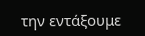την εντάξουμε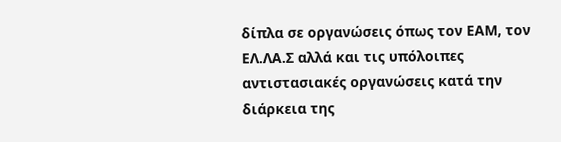δίπλα σε οργανώσεις όπως τον ΕΑΜ, τον ΕΛ.ΛΑ.Σ αλλά και τις υπόλοιπες αντιστασιακές οργανώσεις κατά την διάρκεια της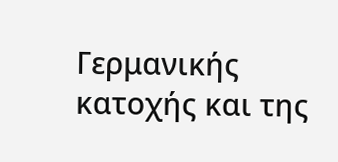Γερμανικής κατοχής και της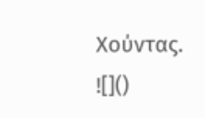Χούντας.
![]()